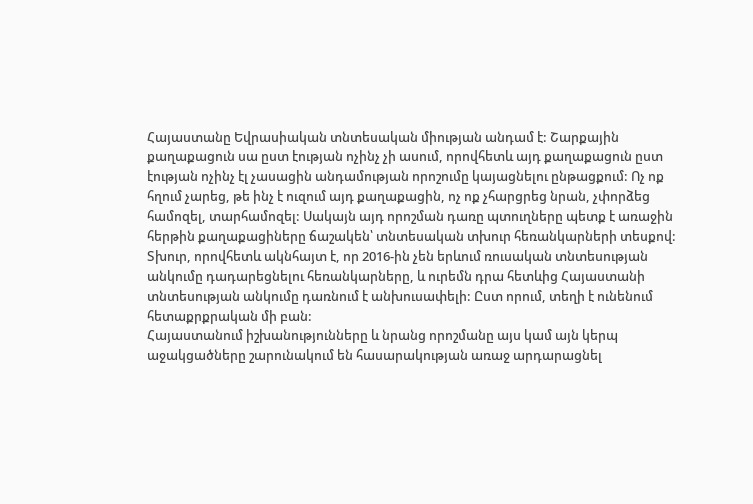Հայաստանը Եվրասիական տնտեսական միության անդամ է: Շարքային քաղաքացուն սա ըստ էության ոչինչ չի ասում, որովհետև այդ քաղաքացուն ըստ էության ոչինչ էլ չասացին անդամության որոշումը կայացնելու ընթացքում: Ոչ ոք հղում չարեց, թե ինչ է ուզում այդ քաղաքացին, ոչ ոք չհարցրեց նրան, չփորձեց համոզել, տարհամոզել: Սակայն այդ որոշման դառը պտուղները պետք է առաջին հերթին քաղաքացիները ճաշակեն՝ տնտեսական տխուր հեռանկարների տեսքով: Տխուր, որովհետև ակնհայտ է, որ 2016-ին չեն երևում ռուսական տնտեսության անկումը դադարեցնելու հեռանկարները, և ուրեմն դրա հետևից Հայաստանի տնտեսության անկումը դառնում է անխուսափելի: Ըստ որում, տեղի է ունենում հետաքրքրական մի բան:
Հայաստանում իշխանությունները և նրանց որոշմանը այս կամ այն կերպ աջակցածները շարունակում են հասարակության առաջ արդարացնել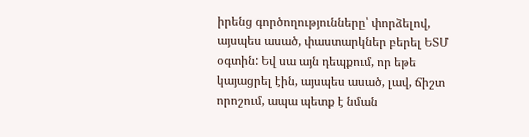իրենց գործողությունները՝ փորձելով, այսպես ասած, փաստարկներ բերել ԵՏՄ օգտին: Եվ սա այն դեպքում, որ եթե կայացրել էին, այսպես ասած, լավ, ճիշտ որոշում, ապա պետք է նման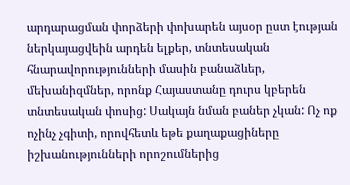արդարացման փորձերի փոխարեն այսօր ըստ էության ներկայացվեին արդեն ելքեր, տնտեսական հնարավորությունների մասին բանաձևեր, մեխանիզմներ, որոնք Հայաստանը դուրս կբերեն տնտեսական փոսից: Սակայն նման բաներ չկան: Ոչ ոք ոչինչ չգիտի, որովհետև եթե քաղաքացիները իշխանությունների որոշումներից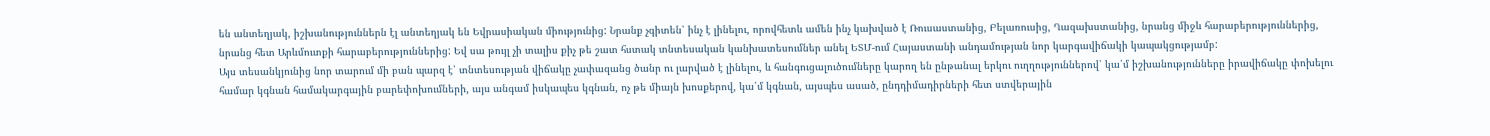են անտեղյակ, իշխանություններն էլ անտեղյակ են Եվրասիական միությունից: Նրանք չգիտեն՝ ինչ է լինելու, որովհետև ամեն ինչ կախված է Ռուսաստանից, Բելառուսից, Ղազախստանից, նրանց միջև հարաբերություններից, նրանց հետ Արևմուտքի հարաբերություններից: Եվ սա թույլ չի տալիս քիչ թե շատ հստակ տնտեսական կանխատեսումներ անել ԵՏՄ-ում Հայաստանի անդամության նոր կարգավիճակի կապակցությամբ:
Այս տեսանկյունից նոր տարում մի բան պարզ է՝ տնտեսության վիճակը չափազանց ծանր ու լարված է լինելու, և հանգուցալուծումները կարող են ընթանալ երկու ուղղություններով՝ կա՛մ իշխանությունները իրավիճակը փոխելու համար կգնան համակարգային բարեփոխումների, այս անգամ իսկապես կգնան, ոչ թե միայն խոսքերով, կա՛մ կգնան, այսպես ասած, ընդդիմադիրների հետ ստվերային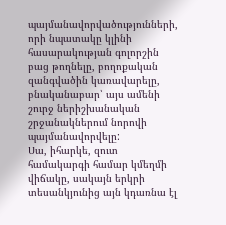պայմանավորվածությունների, որի նպատակը կլինի հասարակության գոլորշին բաց թողնելը, բողոքական զանգվածին կառավարելը, բնականաբար՝ այս ամենի շուրջ ներիշխանական շրջանակներում նորովի պայմանավորվելը:
Սա, իհարկե, զուտ համակարգի համար կմեղմի վիճակը, սակայն երկրի տեսանկյունից այն կդառնա էլ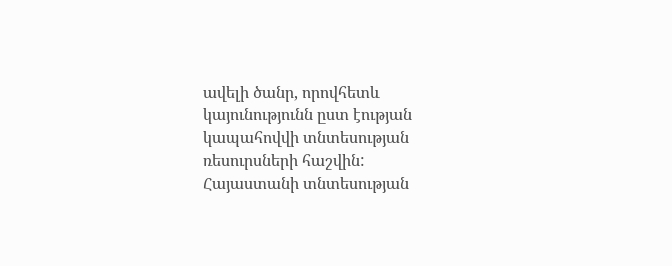ավելի ծանր, որովհետև կայունությունն ըստ էության կապահովվի տնտեսության ռեսուրսների հաշվին:
Հայաստանի տնտեսության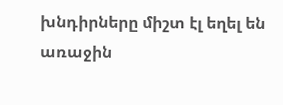խնդիրները միշտ էլ եղել են առաջին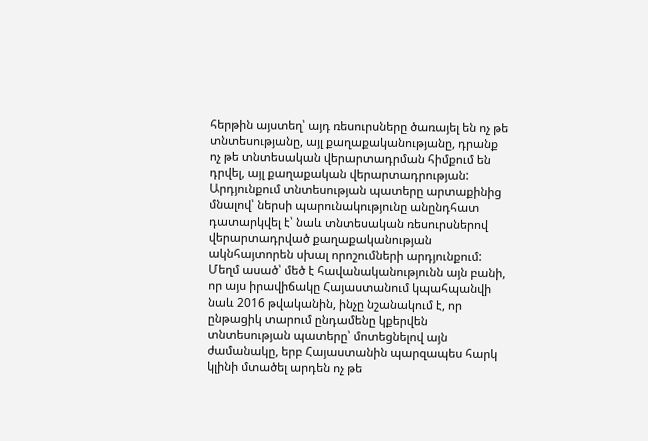հերթին այստեղ՝ այդ ռեսուրսները ծառայել են ոչ թե տնտեսությանը, այլ քաղաքականությանը, դրանք ոչ թե տնտեսական վերարտադրման հիմքում են դրվել, այլ քաղաքական վերարտադրության: Արդյունքում տնտեսության պատերը արտաքինից մնալով՝ ներսի պարունակությունը անընդհատ դատարկվել է՝ նաև տնտեսական ռեսուրսներով վերարտադրված քաղաքականության ակնհայտորեն սխալ որոշումների արդյունքում:
Մեղմ ասած՝ մեծ է հավանականությունն այն բանի, որ այս իրավիճակը Հայաստանում կպահպանվի նաև 2016 թվականին, ինչը նշանակում է, որ ընթացիկ տարում ընդամենը կքերվեն տնտեսության պատերը՝ մոտեցնելով այն ժամանակը, երբ Հայաստանին պարզապես հարկ կլինի մտածել արդեն ոչ թե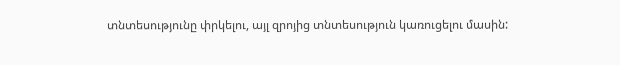տնտեսությունը փրկելու, այլ զրոյից տնտեսություն կառուցելու մասին: